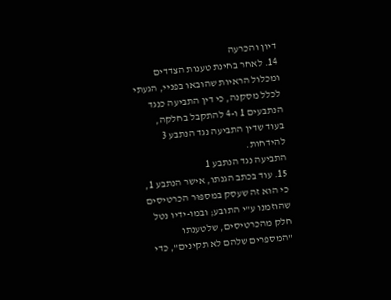דיון והכרעה
14. לאחר בחינת טענות הצדדים ומכלול הראיות שהובאו בפניי, הגעתי לכלל מסקנה, כי דין התביעה כנגד הנתבעים 1 ו-4 להתקבל בחלקה, בעוד שדין התביעה נגד הנתבע 3 להידחות.
התביעה נגד הנתבע 1
15. עוד בכתב הגנתו, אישר הנתבע 1, כי הוא זה שעסק במספּוּר הכרטיסים שהוזמנו ע"י התובע; ובמו-ידיו נטל חלק מהכרטיסים, שלטענתו "המספרים שלהם לא תקינים", כדי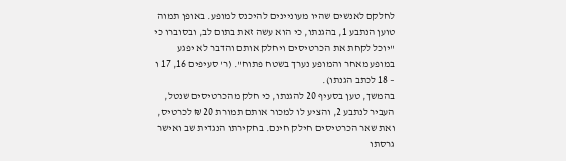לחלקם לאנשים שהיו מעוניינים להיכנס למופע. באופן תמוה טוען הנתבע 1, בהגנתו, כי הוא עשה זאת בתום לב, ובסוברו כי "יוכל לקחת את הכרטיסים ויחלק אותם והדבר לא יפגע במופע מאחר והמופע נערך בשטח פתוח". (ר' סעיפים 16, 17 ו – 18 לכתב הגנתו).
בהמשך, טען בסעיף 20 להגנתו, כי חלק מהכרטיסים שנטל, העביר לנתבע 2, והציע לו למכור אותם תמורת 20 ₪ לכרטיס, ואת שאר הכרטיסים חילק חינם. בחקירתו הנגדית שב ואישר גרסתו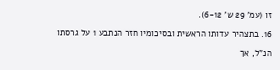זו (עמ' 29 ש' 6-12).
16. בתצהיר עדותו הראשית ובסיכומיו חזר הנתבע 1 על גרסתו הנ"ל, אך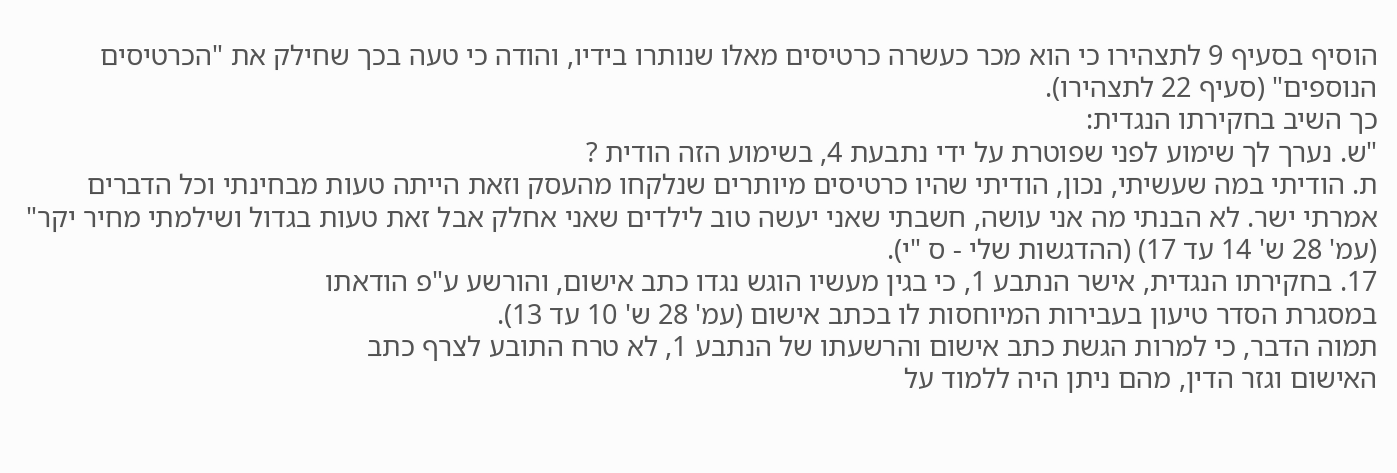הוסיף בסעיף 9 לתצהירו כי הוא מכר כעשרה כרטיסים מאלו שנותרו בידיו, והודה כי טעה בכך שחילק את "הכרטיסים הנוספים" (סעיף 22 לתצהירו).
כך השיב בחקירתו הנגדית:
"ש. נערך לך שימוע לפני שפוטרת על ידי נתבעת 4, בשימוע הזה הודית ?
ת. הודיתי במה שעשיתי, נכון, הודיתי שהיו כרטיסים מיותרים שנלקחו מהעסק וזאת הייתה טעות מבחינתי וכל הדברים אמרתי ישר. לא הבנתי מה אני עושה, חשבתי שאני יעשה טוב לילדים שאני אחלק אבל זאת טעות בגדול ושילמתי מחיר יקר" (עמ' 28 ש' 14 עד 17) (ההדגשות שלי - ס "י).
17. בחקירתו הנגדית, אישר הנתבע 1, כי בגין מעשיו הוגש נגדו כתב אישום, והורשע ע"פ הודאתו
במסגרת הסדר טיעון בעבירות המיוחסות לו בכתב אישום (עמ' 28 ש' 10 עד 13).
תמוה הדבר, כי למרות הגשת כתב אישום והרשעתו של הנתבע 1, לא טרח התובע לצרף כתב
האישום וגזר הדין, מהם ניתן היה ללמוד על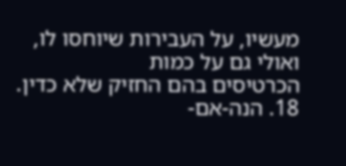מעשיו, על העבירות שיוחסו לו, ואולי גם על כמות
הכרטיסים בהם החזיק שלא כדין.
18. הנה-אם-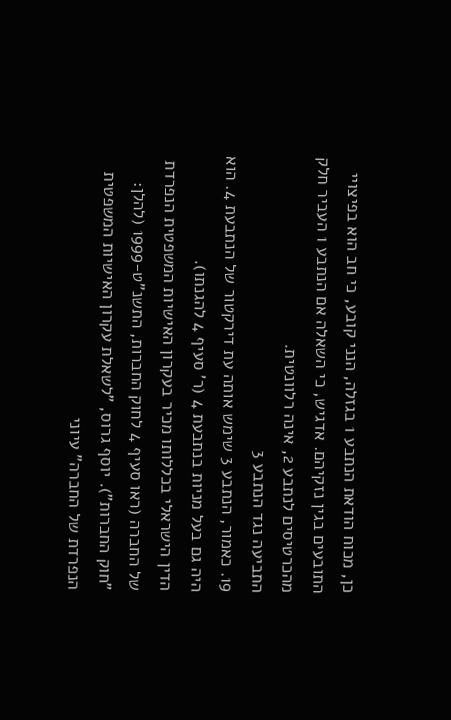כן, מכוח הודאת הנתבע 1 בגזלה, הנני קובע, כי חב הוא בפיצויי התובעים בגין נזקיהם. אדגיש, כי השאלה אם הנתבע 1 העביר חלק מהכרטיסים לנתבע 2, אינה רלוונטית.
התביעה נגד הנתבע 3
19. כאמור, הנתבע 3 שימש אותה עת דירקטור של הנתבעת 4. הוא היה גם בעל מניות בנתבעת 4 (ר' סעיף 4 להגנתו).
הדין הישראלי בכללותו מכיר בעקרון האישיות המשפטית הנפרדת של החברה (ראו סעיף 4 לחוק החברות, התשנ"ט-1999 (להלן: "חוק החברות"). יוסף גרוס, "לשאלת עקרון האישיות המשפטית הנפרדת של החברה" עיוני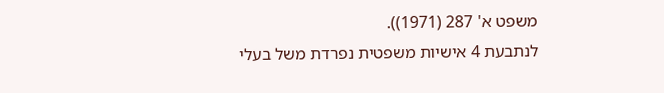משפט א' 287 (1971)).
לנתבעת 4 אישיות משפטית נפרדת משל בעלי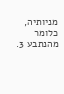מניותיה, כלומר מהנתבע 3.